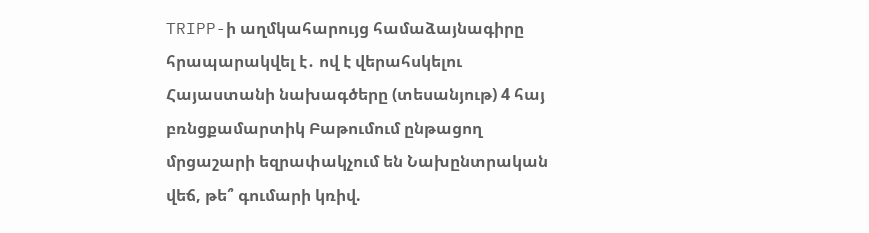TRIPP-ի աղմկահարույց համաձայնագիրը հրապարակվել է․ ով է վերահսկելու Հայաստանի նախագծերը (տեսանյութ) 4 հայ բռնցքամարտիկ Բաթումում ընթացող մրցաշարի եզրափակչում են Նախընտրական վեճ, թե՞ գումարի կռիվ.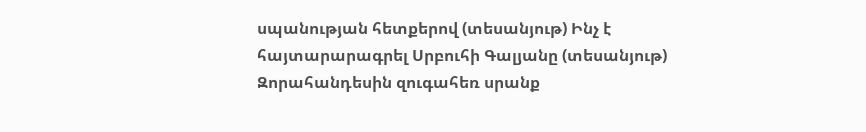սպանության հետքերով (տեսանյութ) Ինչ է հայտարարագրել Սրբուհի Գալյանը (տեսանյութ) Զորահանդեսին զուգահեռ սրանք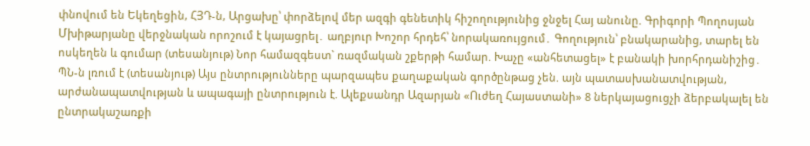փնովում են Եկեղեցին, ՀՅԴ-ն, Արցախը՝ փորձելով մեր ազգի գենետիկ հիշողությունից ջնջել Հայ անունը. Գրիգորի Պողոսյան Մխիթարյանը վերջնական որոշում է կայացրել․ աղբյուր Խոշոր հրդեհ՝ նորակառույցում․ Գողություն՝ բնակարանից, տարել են ոսկեղեն և գումար (տեսանյութ) Նոր համազգեստ` ռազմական շքերթի համար. Խաչը «անհետացել» է բանակի խորհրդանիշից․ ՊՆ-ն լռում է (տեսանյութ) Այս ընտրությունները պարզապես քաղաքական գործընթաց չեն. այն պատասխանատվության, արժանապատվության և ապագայի ընտրություն է. Ալեքսանդր Ազարյան «Ուժեղ Հայաստանի» 8 ներկայացուցչի ձերբակալել են ընտրակաշառքի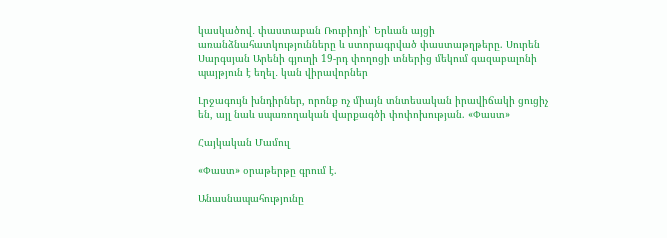կասկածով․ փաստաբան Ռուբիոյի՝ Երևան այցի առանձնահատկությունները և ստորագրված փաստաթղթերը. Սուրեն Սարգսյան Արենի գյուղի 19-րդ փողոցի տներից մեկում գազաբալոնի պայթյուն է եղել․ կան վիրավորներ

Լրջագույն խնդիրներ, որոնք ոչ միայն տնտեսական իրավիճակի ցուցիչ են, այլ նաև սպառողական վարքագծի փոփոխության. «Փաստ»

Հայկական Մամուլ

«Փաստ» օրաթերթը գրում է.

Անասնապահությունը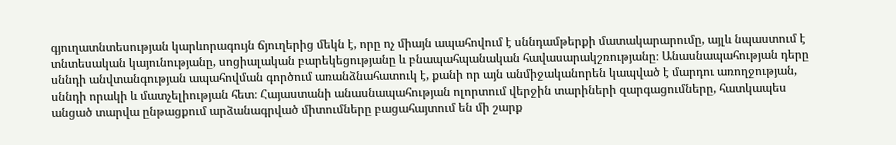գյուղատնտեսության կարևորագույն ճյուղերից մեկն է, որը ոչ միայն ապահովում է սննդամթերքի մատակարարումը, այլև նպաստում է տնտեսական կայունությանը, սոցիալական բարեկեցությանը և բնապահպանական հավասարակշռությանը։ Անասնապահության դերը սննդի անվտանգության ապահովման գործում առանձնահատուկ է, քանի որ այն անմիջականորեն կապված է մարդու առողջության, սննդի որակի և մատչելիության հետ։ Հայաստանի անասնապահության ոլորտում վերջին տարիների զարգացումները, հատկապես անցած տարվա ընթացքում արձանագրված միտումները բացահայտում են մի շարք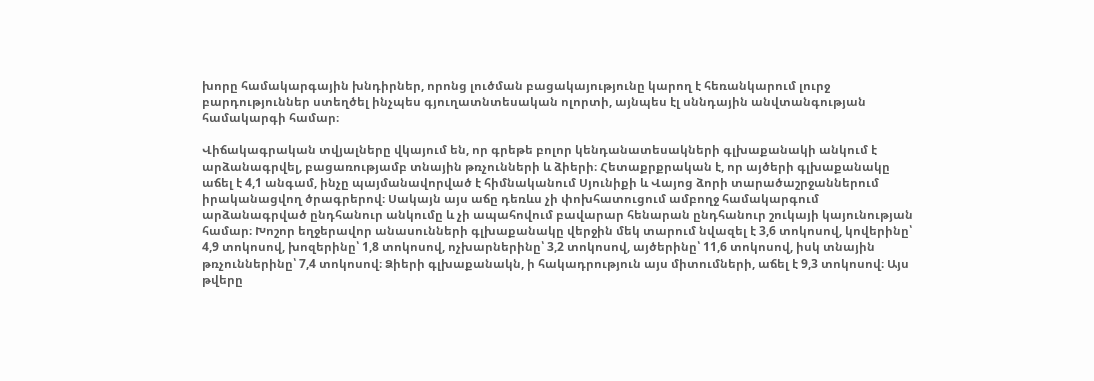խորը համակարգային խնդիրներ, որոնց լուծման բացակայությունը կարող է հեռանկարում լուրջ բարդություններ ստեղծել ինչպես գյուղատնտեսական ոլորտի, այնպես էլ սննդային անվտանգության համակարգի համար։

Վիճակագրական տվյալները վկայում են, որ գրեթե բոլոր կենդանատեսակների գլխաքանակի անկում է արձանագրվել, բացառությամբ տնային թռչունների և ձիերի։ Հետաքրքրական է, որ այծերի գլխաքանակը աճել է 4,1 անգամ, ինչը պայմանավորված է հիմնականում Սյունիքի և Վայոց ձորի տարածաշրջաններում իրականացվող ծրագրերով։ Սակայն այս աճը դեռևս չի փոխհատուցում ամբողջ համակարգում արձանագրված ընդհանուր անկումը և չի ապահովում բավարար հենարան ընդհանուր շուկայի կայունության համար։ Խոշոր եղջերավոր անասունների գլխաքանակը վերջին մեկ տարում նվազել է 3,6 տոկոսով, կովերինը՝ 4,9 տոկոսով, խոզերինը՝ 1,8 տոկոսով, ոչխարներինը՝ 3,2 տոկոսով, այծերինը՝ 11,6 տոկոսով, իսկ տնային թռչուններինը՝ 7,4 տոկոսով։ Ձիերի գլխաքանակն, ի հակադրություն այս միտումների, աճել է 9,3 տոկոսով։ Այս թվերը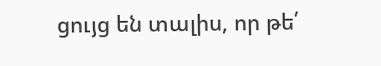ցույց են տալիս, որ թե՛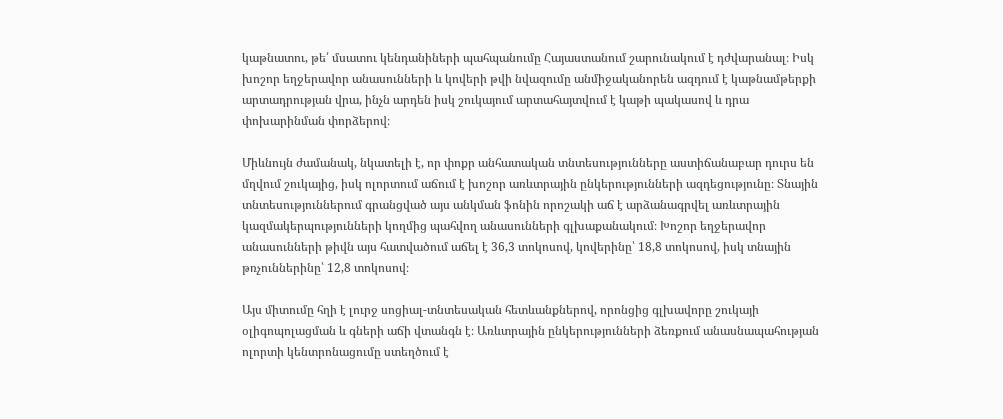կաթնատու, թե՛ մսատու կենդանիների պահպանումը Հայաստանում շարունակում է դժվարանալ։ Իսկ խոշոր եղջերավոր անասունների և կովերի թվի նվազումը անմիջականորեն ազդում է կաթնամթերքի արտադրության վրա, ինչն արդեն իսկ շուկայում արտահայտվում է կաթի պակասով և դրա փոխարինման փորձերով։

Միևնույն ժամանակ, նկատելի է, որ փոքր անհատական տնտեսությունները աստիճանաբար դուրս են մղվում շուկայից, իսկ ոլորտում աճում է խոշոր առևտրային ընկերությունների ազդեցությունը։ Տնային տնտեսություններում գրանցված այս անկման ֆոնին որոշակի աճ է արձանագրվել առևտրային կազմակերպությունների կողմից պահվող անասունների գլխաքանակում։ Խոշոր եղջերավոր անասունների թիվն այս հատվածում աճել է 36,3 տոկոսով, կովերինը՝ 18,8 տոկոսով, իսկ տնային թռչուններինը՝ 12,8 տոկոսով։

Այս միտումը հղի է լուրջ սոցիալ-տնտեսական հետևանքներով, որոնցից գլխավորը շուկայի օլիգոպոլացման և գների աճի վտանգն է։ Առևտրային ընկերությունների ձեռքում անասնապահության ոլորտի կենտրոնացումը ստեղծում է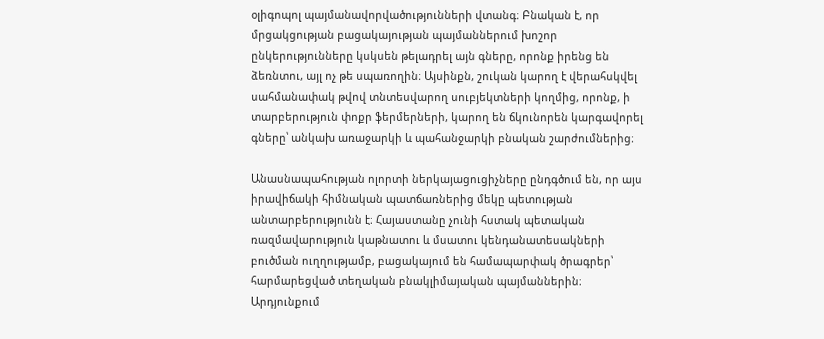օլիգոպոլ պայմանավորվածությունների վտանգ։ Բնական է, որ մրցակցության բացակայության պայմաններում խոշոր ընկերությունները կսկսեն թելադրել այն գները, որոնք իրենց են ձեռնտու, այլ ոչ թե սպառողին։ Այսինքն, շուկան կարող է վերահսկվել սահմանափակ թվով տնտեսվարող սուբյեկտների կողմից, որոնք, ի տարբերություն փոքր ֆերմերների, կարող են ճկունորեն կարգավորել գները՝ անկախ առաջարկի և պահանջարկի բնական շարժումներից։

Անասնապահության ոլորտի ներկայացուցիչները ընդգծում են, որ այս իրավիճակի հիմնական պատճառներից մեկը պետության անտարբերությունն է։ Հայաստանը չունի հստակ պետական ռազմավարություն կաթնատու և մսատու կենդանատեսակների բուծման ուղղությամբ, բացակայում են համապարփակ ծրագրեր՝ հարմարեցված տեղական բնակլիմայական պայմաններին։ Արդյունքում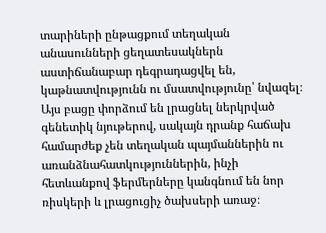տարիների ընթացքում տեղական անասունների ցեղատեսակներն աստիճանաբար դեգրադացվել են, կաթնատվությունն ու մսատվությունը՝ նվազել։ Այս բացը փորձում են լրացնել ներկրված գենետիկ նյութերով, սակայն դրանք հաճախ համարժեք չեն տեղական պայմաններին ու առանձնահատկություններին, ինչի հետևանքով ֆերմերները կանգնում են նոր ռիսկերի և լրացուցիչ ծախսերի առաջ։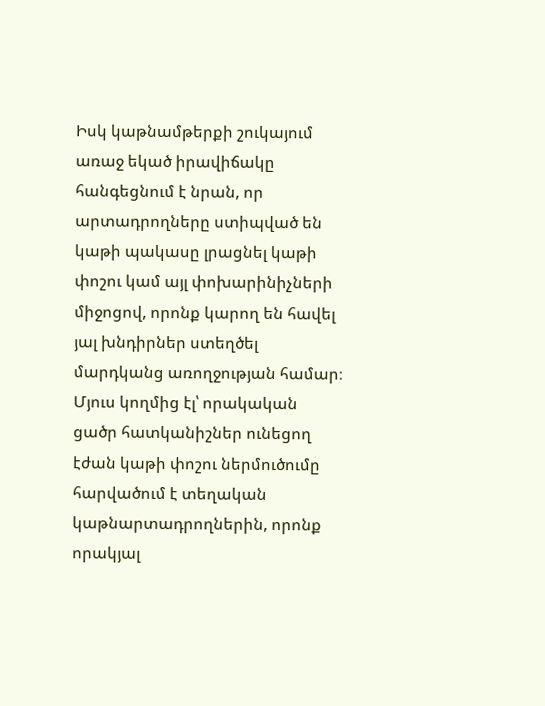Իսկ կաթնամթերքի շուկայում առաջ եկած իրավիճակը հանգեցնում է նրան, որ արտադրողները ստիպված են կաթի պակասը լրացնել կաթի փոշու կամ այլ փոխարինիչների միջոցով, որոնք կարող են հավել յալ խնդիրներ ստեղծել մարդկանց առողջության համար։ Մյուս կողմից էլ՝ որակական ցածր հատկանիշներ ունեցող էժան կաթի փոշու ներմուծումը հարվածում է տեղական կաթնարտադրողներին, որոնք որակյալ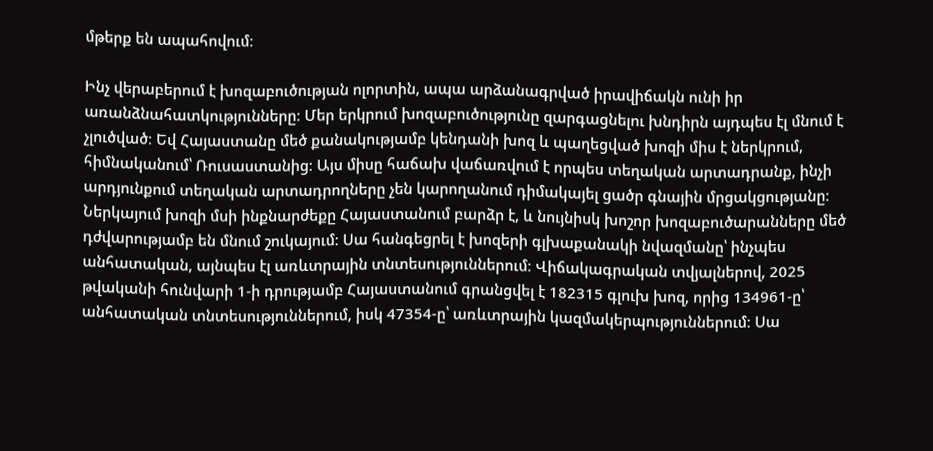մթերք են ապահովում։

Ինչ վերաբերում է խոզաբուծության ոլորտին, ապա արձանագրված իրավիճակն ունի իր առանձնահատկությունները։ Մեր երկրում խոզաբուծությունը զարգացնելու խնդիրն այդպես էլ մնում է չլուծված։ Եվ Հայաստանը մեծ քանակությամբ կենդանի խոզ և պաղեցված խոզի միս է ներկրում, հիմնականում՝ Ռուսաստանից։ Այս միսը հաճախ վաճառվում է որպես տեղական արտադրանք, ինչի արդյունքում տեղական արտադրողները չեն կարողանում դիմակայել ցածր գնային մրցակցությանը։ Ներկայում խոզի մսի ինքնարժեքը Հայաստանում բարձր է, և նույնիսկ խոշոր խոզաբուծարանները մեծ դժվարությամբ են մնում շուկայում։ Սա հանգեցրել է խոզերի գլխաքանակի նվազմանը՝ ինչպես անհատական, այնպես էլ առևտրային տնտեսություններում։ Վիճակագրական տվյալներով, 2025 թվականի հունվարի 1-ի դրությամբ Հայաստանում գրանցվել է 182315 գլուխ խոզ, որից 134961-ը՝ անհատական տնտեսություններում, իսկ 47354-ը՝ առևտրային կազմակերպություններում։ Սա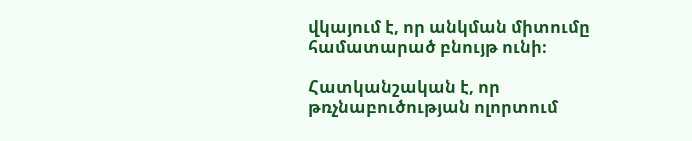վկայում է, որ անկման միտումը համատարած բնույթ ունի։

Հատկանշական է, որ թռչնաբուծության ոլորտում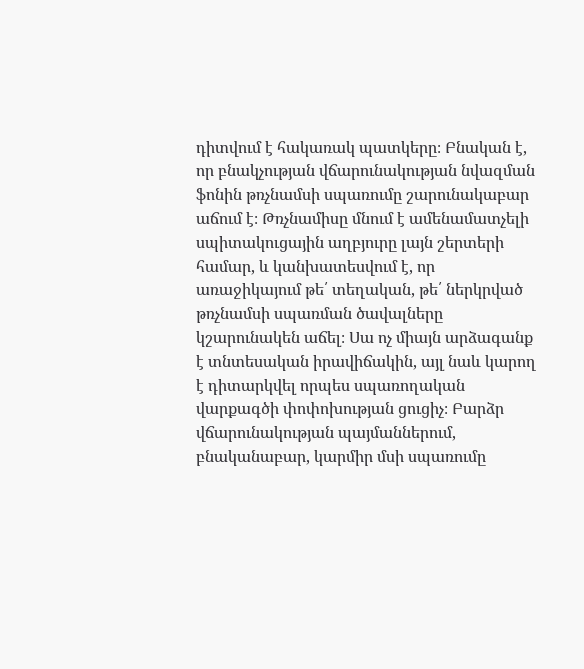դիտվում է հակառակ պատկերը։ Բնական է, որ բնակչության վճարունակության նվազման ֆոնին թռչնամսի սպառումը շարունակաբար աճում է։ Թռչնամիսը մնում է ամենամատչելի սպիտակուցային աղբյուրը լայն շերտերի համար, և կանխատեսվում է, որ առաջիկայում թե՛ տեղական, թե՛ ներկրված թռչնամսի սպառման ծավալները կշարունակեն աճել։ Սա ոչ միայն արձագանք է տնտեսական իրավիճակին, այլ նաև կարող է դիտարկվել որպես սպառողական վարքագծի փոփոխության ցուցիչ։ Բարձր վճարունակության պայմաններում, բնականաբար, կարմիր մսի սպառումը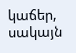կաճեր, սակայն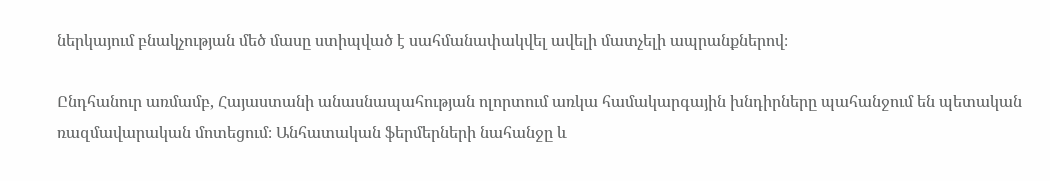ներկայում բնակչության մեծ մասը ստիպված է սահմանափակվել ավելի մատչելի ապրանքներով։

Ընդհանուր առմամբ, Հայաստանի անասնապահության ոլորտում առկա համակարգային խնդիրները պահանջում են պետական ռազմավարական մոտեցում։ Անհատական ֆերմերների նահանջը և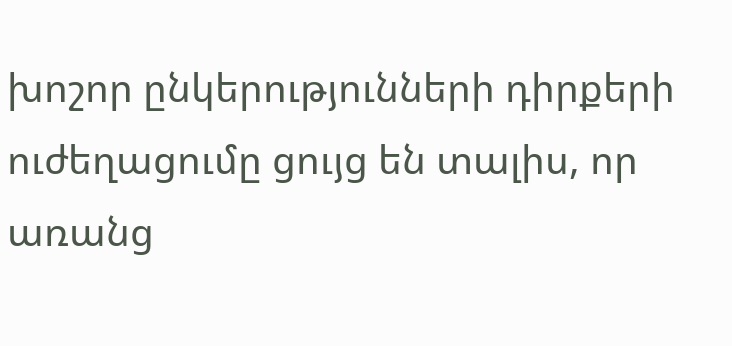խոշոր ընկերությունների դիրքերի ուժեղացումը ցույց են տալիս, որ առանց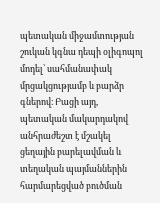պետական միջամտության շուկան կգնա դեպի օլիգոպոլ մոդել՝ սահմանափակ մրցակցությամբ և բարձր գներով։ Բացի այդ, պետական մակարդակով անհրաժեշտ է մշակել ցեղային բարելավման և տեղական պայմաններին հարմարեցված բուծման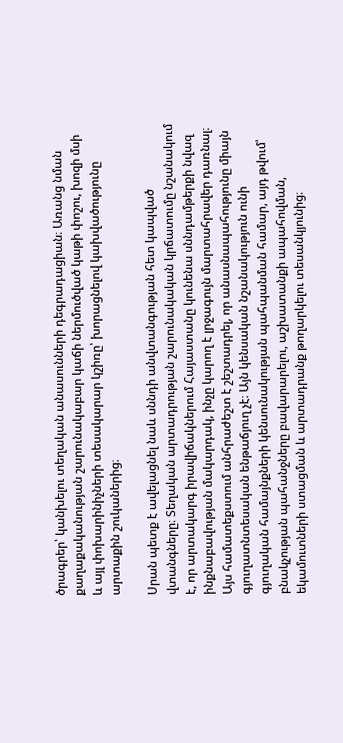ծրագրեր՝ կանխելու տեղական անասունների դեգրադացիան։ Առանց նման քաղաքականության շարունակաբար կաճի ներմուծված կաթի փոշու, խոզի մսի և այլ փոխարինիչների տեսակարար կշիռը՝ խորացնելով կախվածությունը արտաքին շուկաներից։

Սրան պետք է ավելացնել նաև սննդի անվտանգության հետ կապված վտանգները։ Տեղական արտադրության շարունակական կրճատումը նշանակում է, որ արտակարգ իրավիճակներում Հայաստանը կունենա սննդամթերքի նվազ ինքնաբավության մակարդակ, ինչը կարող է լրջագույն մարտահրավեր դառնալ։ Այս համատեքստում անհրաժեշտ է շեշտադրել, որ անասնապահությունը միայն գյուղատնտեսական ենթաճյուղ չէ։ Այն կենսական նշանակություն ունի գյուղական համայնքների կենսունակության պահպանման համար, այդ թվում՝ բնակչության պահանջները բավարարելու, աշխատանքի ապահովման, եկամուտների ստացման և արտադրանք թողարկելու տեսանկյունից։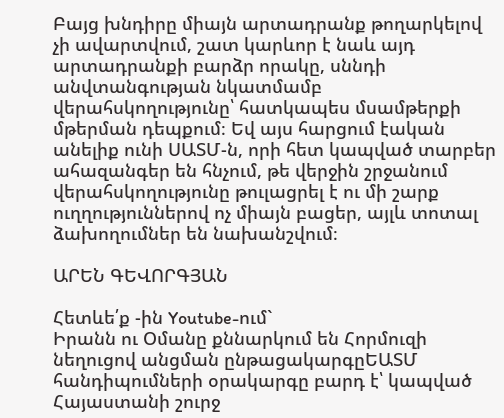Բայց խնդիրը միայն արտադրանք թողարկելով չի ավարտվում, շատ կարևոր է նաև այդ արտադրանքի բարձր որակը, սննդի անվտանգության նկատմամբ վերահսկողությունը՝ հատկապես մսամթերքի մթերման դեպքում։ Եվ այս հարցում էական անելիք ունի ՍԱՏՄ-ն, որի հետ կապված տարբեր ահազանգեր են հնչում, թե վերջին շրջանում վերահսկողությունը թուլացրել է ու մի շարք ուղղություններով ոչ միայն բացեր, այլև տոտալ ձախողումներ են նախանշվում։

ԱՐԵՆ ԳԵՎՈՐԳՅԱՆ

Հետևե՛ք -ին Youtube-ում`
Իրանն ու Օմանը քննարկում են Հորմուզի նեղուցով անցման ընթացակարգըԵԱՏՄ հանդիպումների օրակարգը բարդ է՝ կապված Հայաստանի շուրջ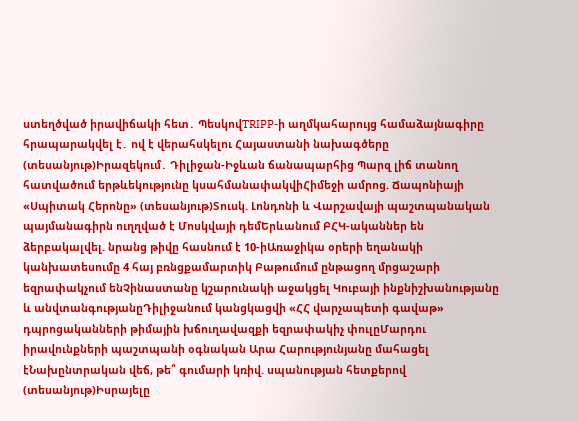ստեղծված իրավիճակի հետ․ ՊեսկովTRIPP-ի աղմկահարույց համաձայնագիրը հրապարակվել է․ ով է վերահսկելու Հայաստանի նախագծերը (տեսանյութ)Իրազեկում․ Դիլիջան-Իջևան ճանապարհից Պարզ լիճ տանող հատվածում երթևեկությունը կսահմանափակվիՀիմեջի ամրոց. Ճապոնիայի «Սպիտակ Հերոնը» (տեսանյութ)Տուսկ. Լոնդոնի և Վարշավայի պաշտպանական պայմանագիրն ուղղված է Մոսկվայի դեմԵրևանում ԲՀԿ-ականներ են ձերբակալվել. նրանց թիվը հասնում է 10-իԱռաջիկա օրերի եղանակի կանխատեսումը 4 հայ բռնցքամարտիկ Բաթումում ընթացող մրցաշարի եզրափակչում ենՉինաստանը կշարունակի աջակցել Կուբայի ինքնիշխանությանը և անվտանգությանըԴիլիջանում կանցկացվի «ՀՀ վարչապետի գավաթ» դպրոցականների թիմային խճուղավազքի եզրափակիչ փուլըՄարդու իրավունքների պաշտպանի օգնական Արա Հարությունյանը մահացել էՆախընտրական վեճ, թե՞ գումարի կռիվ. սպանության հետքերով (տեսանյութ)Իսրայելը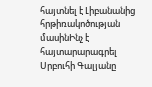հայտնել է Լիբանանից հրթիռակոծության մասինԻնչ է հայտարարագրել Սրբուհի Գալյանը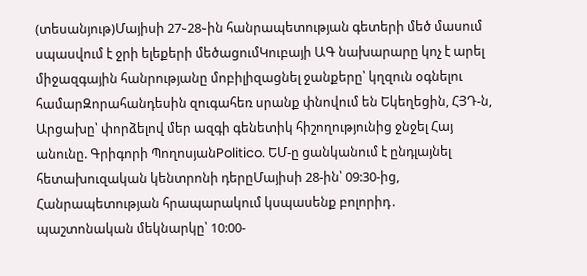(տեսանյութ)Մայիսի 27֊28֊ին հանրապետության գետերի մեծ մասում սպասվում է ջրի ելեքերի մեծացումԿուբայի ԱԳ նախարարը կոչ է արել միջազգային հանրությանը մոբիլիզացնել ջանքերը՝ կղզուն օգնելու համարԶորահանդեսին զուգահեռ սրանք փնովում են Եկեղեցին, ՀՅԴ-ն, Արցախը՝ փորձելով մեր ազգի գենետիկ հիշողությունից ջնջել Հայ անունը. Գրիգորի ՊողոսյանPolitico. ԵՄ-ը ցանկանում է ընդլայնել հետախուզական կենտրոնի դերըՄայիսի 28-ին՝ 09:30-ից, Հանրապետության հրապարակում կսպասենք բոլորիդ․ պաշտոնական մեկնարկը՝ 10:00-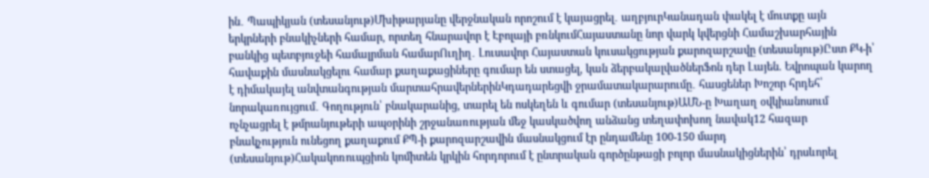ին․ Պապիկյան (տեսանյութ)Մխիթարյանը վերջնական որոշում է կայացրել․ աղբյուրԿանադան փակել է մուտքը այն երկրների բնակիչների համար, որտեղ հնարավոր է Էբոլայի բռնկումՀայաստանը նոր վարկ կվերցնի Համաշխարհային բանկից պետբյուջեի համալրման համարՈւղիղ․ Լուսավոր Հայաստան կուսակցության քարոզարշավը (տեսանյութ)Ըստ ՔԿ-ի՝ հավաքին մասնակցելու համար քաղաքացիները գումար են ստացել, կան ձերբակալվածներՖոն դեր Լայեն. Եվրոպան կարող է դիմակայել անվտանգության մարտահրավերներինԿդադարեցվի ջրամատակարարումը․ հասցեներ Խոշոր հրդեհ՝ նորակառույցում․ Գողություն՝ բնակարանից, տարել են ոսկեղեն և գումար (տեսանյութ)ԱՄՆ-ը Խաղաղ օվկիանոսում ոչնչացրել է թմրանյութերի ապօրինի շրջանառության մեջ կասկածվող անձանց տեղափոխող նավակ12 հազար բնակչություն ունեցող քաղաքում ՔՊ-ի քարոզարշավին մասնակցում էր ընդամենը 100-150 մարդ (տեսանյութ)Հակակոռուպցիոն կոմիտեն կրկին հորդորում է ընտրական գործընթացի բոլոր մասնակիցներին՝ դրսևորել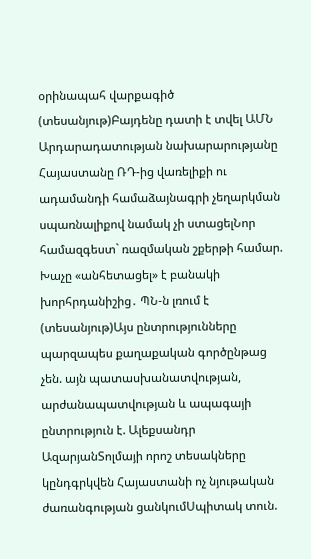օրինապահ վարքագիծ (տեսանյութ)Բայդենը դատի է տվել ԱՄՆ Արդարադատության նախարարությանը Հայաստանը ՌԴ-ից վառելիքի ու ադամանդի համաձայնագրի չեղարկման սպառնալիքով նամակ չի ստացելՆոր համազգեստ` ռազմական շքերթի համար. Խաչը «անհետացել» է բանակի խորհրդանիշից․ ՊՆ-ն լռում է (տեսանյութ)Այս ընտրությունները պարզապես քաղաքական գործընթաց չեն. այն պատասխանատվության, արժանապատվության և ապագայի ընտրություն է. Ալեքսանդր ԱզարյանՏոլմայի որոշ տեսակները կընդգրկվեն Հայաստանի ոչ նյութական ժառանգության ցանկումՍպիտակ տուն.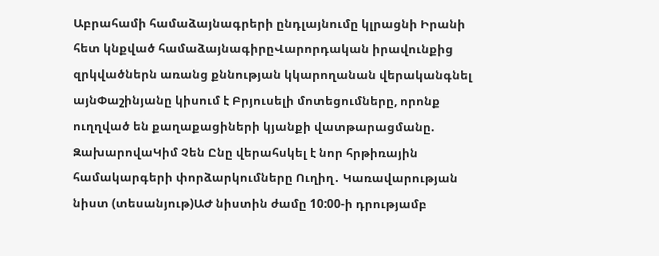Աբրահամի համաձայնագրերի ընդլայնումը կլրացնի Իրանի հետ կնքված համաձայնագիրըՎարորդական իրավունքից զրկվածներն առանց քննության կկարողանան վերականգնել այնՓաշինյանը կիսում է Բրյուսելի մոտեցումները, որոնք ուղղված են քաղաքացիների կյանքի վատթարացմանը. ԶախարովաԿիմ Չեն Ընը վերահսկել է նոր հրթիռային համակարգերի փորձարկումները Ուղիղ․ Կառավարության նիստ (տեսանյութ)ԱԺ նիստին ժամը 10:00-ի դրությամբ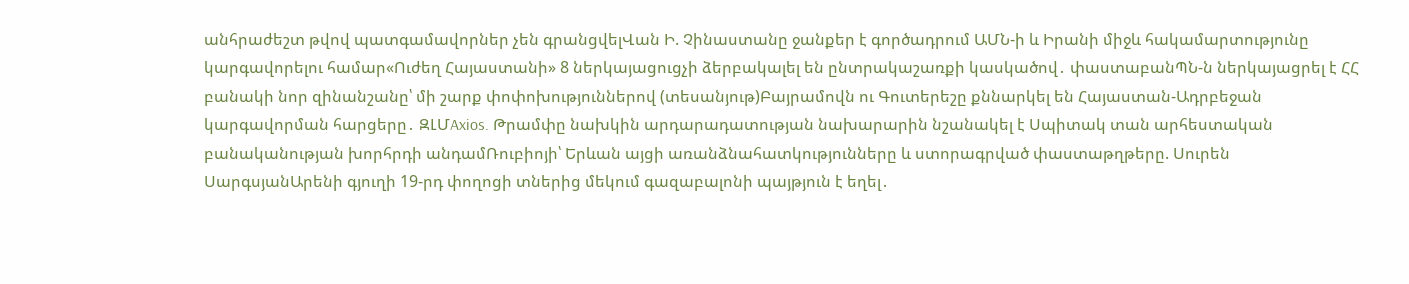անհրաժեշտ թվով պատգամավորներ չեն գրանցվելՎան Ի. Չինաստանը ջանքեր է գործադրում ԱՄՆ-ի և Իրանի միջև հակամարտությունը կարգավորելու համար«Ուժեղ Հայաստանի» 8 ներկայացուցչի ձերբակալել են ընտրակաշառքի կասկածով․ փաստաբանՊՆ-ն ներկայացրել է ՀՀ բանակի նոր զինանշանը՝ մի շարք փոփոխություններով (տեսանյութ)Բայրամովն ու Գուտերեշը քննարկել են Հայաստան-Ադրբեջան կարգավորման հարցերը․ ԶԼՄAxios. Թրամփը նախկին արդարադատության նախարարին նշանակել է Սպիտակ տան արհեստական բանականության խորհրդի անդամՌուբիոյի՝ Երևան այցի առանձնահատկությունները և ստորագրված փաստաթղթերը. Սուրեն ՍարգսյանԱրենի գյուղի 19-րդ փողոցի տներից մեկում գազաբալոնի պայթյուն է եղել․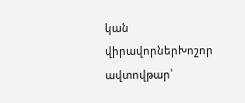կան վիրավորներԽոշոր ավտովթար՝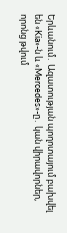Երևանում․ Ազատության պողոտայում բախվել են «Kia»-ն և «Mercedes»-ը․ կան վիրավորներ, որոնց թվում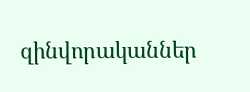զինվորականներ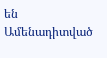են
Ամենադիտված